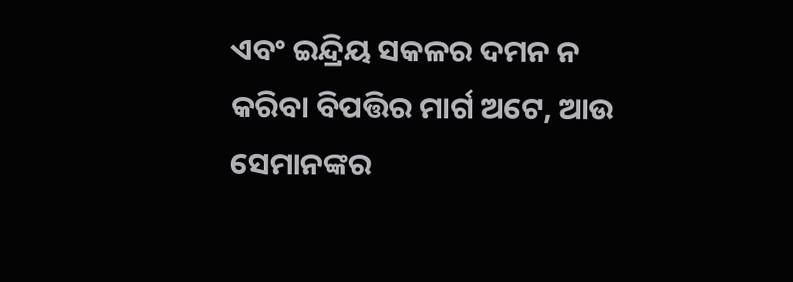ଏବଂ ଇନ୍ଦ୍ରିୟ ସକଳର ଦମନ ନ କରିବା ବିପତ୍ତିର ମାର୍ଗ ଅଟେ, ଆଉ ସେମାନଙ୍କର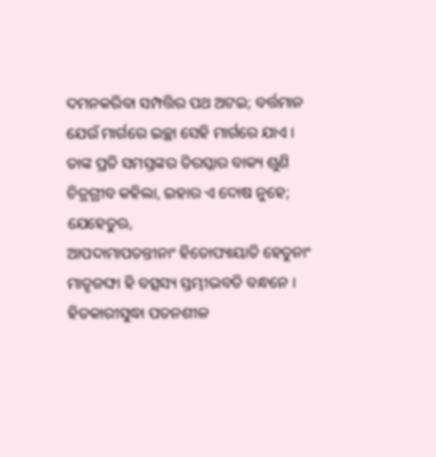ଦମନକରିବା ସମ୍ପତ୍ତିର ପଥ ଅଟଇ; ବର୍ତ୍ତମାନ ଯେଉଁ ମାର୍ଗରେ ଇଚ୍ଛା ସେହି ମାର୍ଗରେ ଯାଏ ।
ତାଙ୍କ ପ୍ରତି ସମସ୍ତଙ୍କର ତିରସ୍କାର ବାକ୍ୟ ଶୁଣି ଚିତ୍ରଗ୍ରୀବ କହିଲା, ଇହାର ଏ ଦୋଷ ନୁହେ; ଯେହେତୁଋ,
ଆପଦାମାପତନ୍ତୀନାଂ ହିତୋପ୍ୟାୟାତି ହେତୁନାଂ ମାତୃଜଙ୍ଘା ହି ବତ୍ସସ୍ୟ ସ୍ତମ୍ଭୀଭବତି ବନ୍ଧନେ ।
ହିତକାରୀସୁଦ୍ଧା ପତନଶୀଳ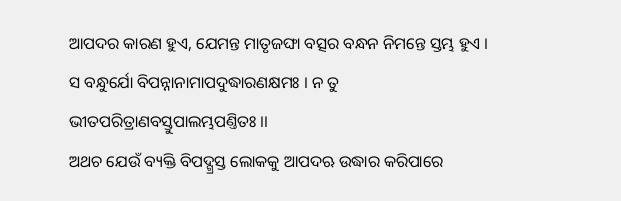ଆପଦର କାରଣ ହୁଏ, ଯେମନ୍ତ ମାତୃଜଙ୍ଘା ବତ୍ସର ବନ୍ଧନ ନିମନ୍ତେ ସ୍ତମ୍ଭ ହୁଏ ।
ସ ବନ୍ଧୁର୍ଯୋ ବିପନ୍ନାନାମାପଦୁଦ୍ଧାରଣକ୍ଷମଃ । ନ ତୁ ଭୀତପରିତ୍ରାଣବସ୍ତୁପାଲମ୍ଭପଣ୍ତିତଃ ।।
ଅଥଚ ଯେଉଁ ବ୍ୟକ୍ତି ବିପଦ୍ଗ୍ରସ୍ତ ଲୋକକୁ ଆପଦଋ ଉଦ୍ଧାର କରିପାରେ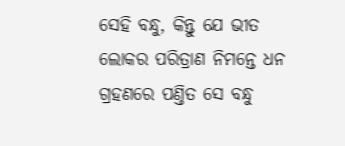ସେହି ବନ୍ଧୁ, କିନ୍ତୁ ଯେ ଭୀତ ଲୋକର ପରିତ୍ରାଣ ନିମନ୍ତେ ଧନ ଗ୍ରହଣରେ ପଣ୍ତିତ ସେ ବନ୍ଧୁ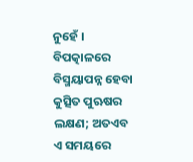ନୁହେଁ ।
ବିପତ୍କାଳରେ ବିସ୍ମୟାପନ୍ନ ହେବା କୁତ୍ସିତ ପୁଋଷର ଲକ୍ଷଣ; ଅତଏବ ଏ ସମୟରେ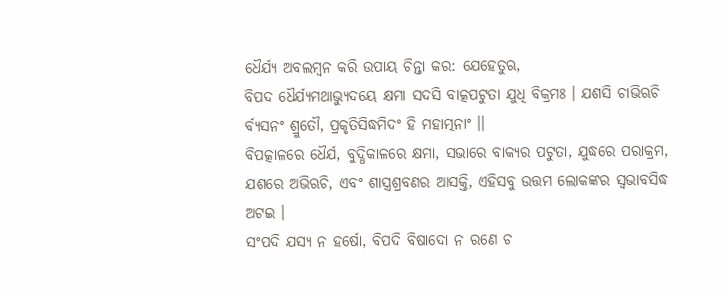ଧୈର୍ଯ୍ୟ ଅବଲମ୍ବନ କରି ଉପାୟ ଚିନ୍ତା କର: ଯେହେତୁଋ,
ବିପଦ ଧୈର୍ଯ୍ୟମଥାଭ୍ୟୁଦୟେ କ୍ଷମା ସଦସି ବାତ୍କପଟୁତା ଯୁଧି ବିକ୍ରମଃ । ଯଶସି ଚାଭିଋଚି ର୍ବ୍ୟସନଂ ଶ୍ରୁତୌ, ପ୍ରକୃତିସିଦ୍ଧମିଦଂ ହି ମହାତ୍ମନାଂ ।।
ବିପତ୍କାଳରେ ଧୈର୍ଯ, ବୁଦ୍ଧିକାଳରେ କ୍ଷମା, ସଭାରେ ବାକ୍ୟର ପଟୁତା, ଯୁଦ୍ଧରେ ପରାକ୍ରମ, ଯଶରେ ଅଭିଋଚି, ଏବଂ ଶାସ୍ତ୍ରଶ୍ରବଣର ଆସକ୍ତି, ଏହିସବୁ ଉତ୍ତମ ଲୋକଙ୍କର ସ୍ୱଭାବସିଦ୍ଧ ଅଟଇ ।
ସଂପଦି ଯସ୍ୟ ନ ହର୍ଷୋ, ବିପଦି ବିଷାଦୋ ନ ରଣେ ଚ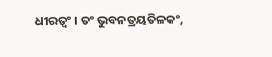ଧୀରତ୍ବଂ । ତଂ ଭୁବନତ୍ରୟତିଳକଂ,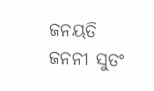ଜନୟତି ଜନନୀ ସୁତଂ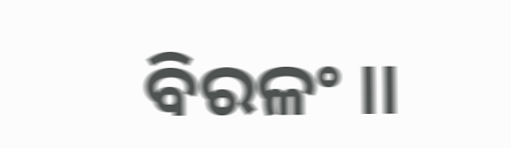ବିରଳଂ ।।